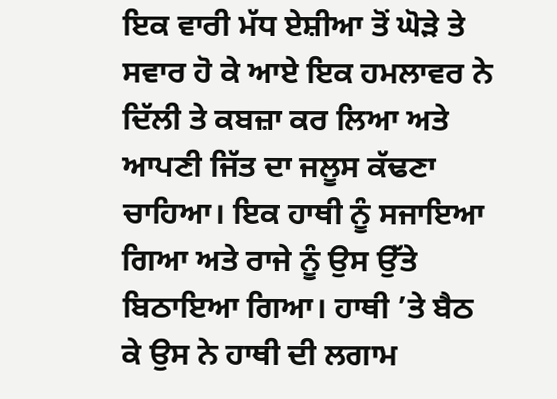ਇਕ ਵਾਰੀ ਮੱਧ ਏਸ਼ੀਆ ਤੋਂ ਘੋੜੇ ਤੇ ਸਵਾਰ ਹੋ ਕੇ ਆਏ ਇਕ ਹਮਲਾਵਰ ਨੇ ਦਿੱਲੀ ਤੇ ਕਬਜ਼ਾ ਕਰ ਲਿਆ ਅਤੇ ਆਪਣੀ ਜਿੱਤ ਦਾ ਜਲੂਸ ਕੱਢਣਾ ਚਾਹਿਆ। ਇਕ ਹਾਥੀ ਨੂੰ ਸਜਾਇਆ ਗਿਆ ਅਤੇ ਰਾਜੇ ਨੂੰ ਉਸ ਉੱਤੇ ਬਿਠਾਇਆ ਗਿਆ। ਹਾਥੀ ’ਤੇ ਬੈਠ ਕੇ ਉਸ ਨੇ ਹਾਥੀ ਦੀ ਲਗਾਮ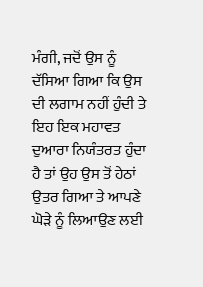ਮੰਗੀ, ਜਦੋਂ ਉਸ ਨੂੰ ਦੱਸਿਆ ਗਿਆ ਕਿ ਉਸ ਦੀ ਲਗਾਮ ਨਹੀਂ ਹੁੰਦੀ ਤੇ ਇਹ ਇਕ ਮਹਾਵਤ ਦੁਆਰਾ ਨਿਯੰਤਰਤ ਹੁੰਦਾ ਹੈ ਤਾਂ ਉਹ ਉਸ ਤੋਂ ਹੇਠਾਂ ਉਤਰ ਗਿਆ ਤੇ ਆਪਣੇ ਘੋੜੇ ਨੂੰ ਲਿਆਉਣ ਲਈ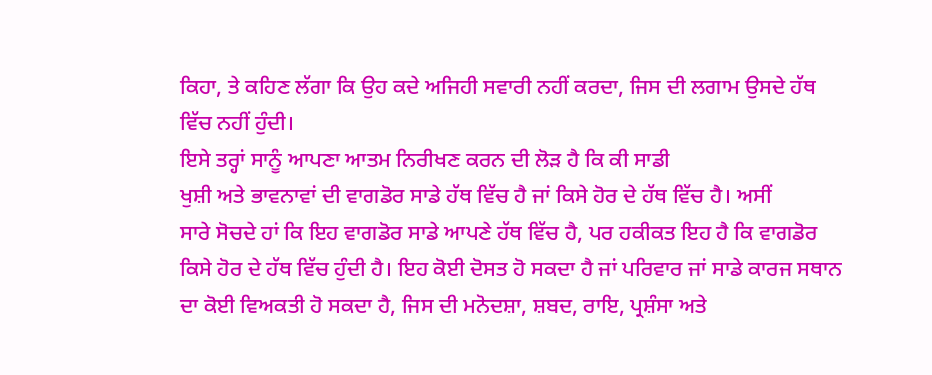ਕਿਹਾ, ਤੇ ਕਹਿਣ ਲੱਗਾ ਕਿ ਉਹ ਕਦੇ ਅਜਿਹੀ ਸਵਾਰੀ ਨਹੀਂ ਕਰਦਾ, ਜਿਸ ਦੀ ਲਗਾਮ ਉਸਦੇ ਹੱਥ ਵਿੱਚ ਨਹੀਂ ਹੁੰਦੀ।
ਇਸੇ ਤਰ੍ਹਾਂ ਸਾਨੂੰ ਆਪਣਾ ਆਤਮ ਨਿਰੀਖਣ ਕਰਨ ਦੀ ਲੋੜ ਹੈ ਕਿ ਕੀ ਸਾਡੀ
ਖੁਸ਼ੀ ਅਤੇ ਭਾਵਨਾਵਾਂ ਦੀ ਵਾਗਡੋਰ ਸਾਡੇ ਹੱਥ ਵਿੱਚ ਹੈ ਜਾਂ ਕਿਸੇ ਹੋਰ ਦੇ ਹੱਥ ਵਿੱਚ ਹੈ। ਅਸੀਂ
ਸਾਰੇ ਸੋਚਦੇ ਹਾਂ ਕਿ ਇਹ ਵਾਗਡੋਰ ਸਾਡੇ ਆਪਣੇ ਹੱਥ ਵਿੱਚ ਹੈ, ਪਰ ਹਕੀਕਤ ਇਹ ਹੈ ਕਿ ਵਾਗਡੋਰ ਕਿਸੇ ਹੋਰ ਦੇ ਹੱਥ ਵਿੱਚ ਹੁੰਦੀ ਹੈ। ਇਹ ਕੋਈ ਦੋਸਤ ਹੋ ਸਕਦਾ ਹੈ ਜਾਂ ਪਰਿਵਾਰ ਜਾਂ ਸਾਡੇ ਕਾਰਜ ਸਥਾਨ ਦਾ ਕੋਈ ਵਿਅਕਤੀ ਹੋ ਸਕਦਾ ਹੈ, ਜਿਸ ਦੀ ਮਨੋਦਸ਼ਾ, ਸ਼ਬਦ, ਰਾਇ, ਪ੍ਰਸ਼ੰਸਾ ਅਤੇ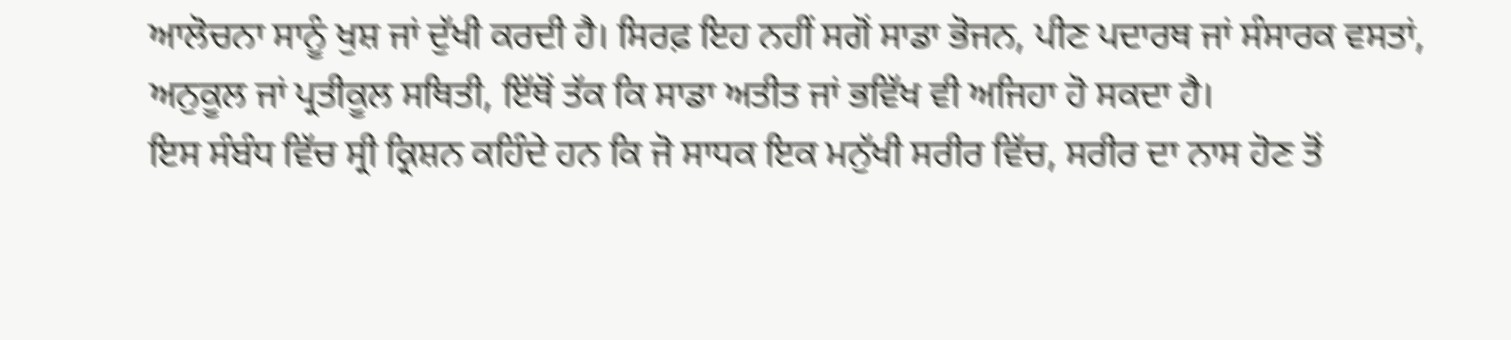ਆਲੋਚਨਾ ਸਾਨੂੰ ਖੁਸ਼ ਜਾਂ ਦੁੱਖੀ ਕਰਦੀ ਹੈ। ਸਿਰਫ਼ ਇਹ ਨਹੀਂ ਸਗੋਂ ਸਾਡਾ ਭੋਜਨ, ਪੀਣ ਪਦਾਰਥ ਜਾਂ ਸੰਸਾਰਕ ਵਸਤਾਂ, ਅਨੁਕੂਲ ਜਾਂ ਪ੍ਰਤੀਕੂਲ ਸਥਿਤੀ, ਇੱਥੋਂ ਤੱਕ ਕਿ ਸਾਡਾ ਅਤੀਤ ਜਾਂ ਭਵਿੱਖ ਵੀ ਅਜਿਹਾ ਹੋ ਸਕਦਾ ਹੈ।
ਇਸ ਸੰਬੰਧ ਵਿੱਚ ਸ੍ਰੀ ਕ੍ਰਿਸ਼ਨ ਕਹਿੰਦੇ ਹਨ ਕਿ ਜੋ ਸਾਧਕ ਇਕ ਮਨੁੱਖੀ ਸਰੀਰ ਵਿੱਚ, ਸਰੀਰ ਦਾ ਨਾਸ ਹੋਣ ਤੋਂ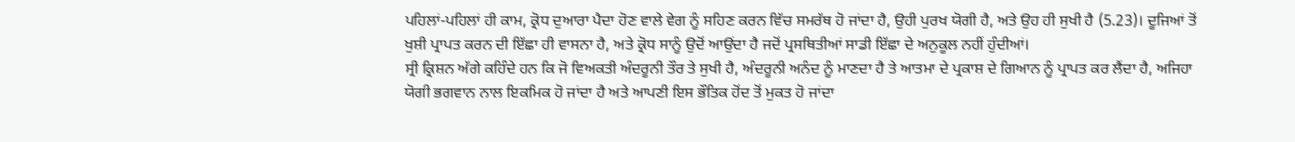ਪਹਿਲਾਂ-ਪਹਿਲਾਂ ਹੀ ਕਾਮ, ਕ੍ਰੋਧ ਦੁਆਰਾ ਪੈਦਾ ਹੋਣ ਵਾਲੇ ਵੇਗ ਨੂੰ ਸਹਿਣ ਕਰਨ ਵਿੱਚ ਸਮਰੱਥ ਹੋ ਜਾਂਦਾ ਹੈ, ਉਹੀ ਪੁਰਖ ਯੋਗੀ ਹੈ, ਅਤੇ ਉਹ ਹੀ ਸੁਖੀ ਹੈ (5.23)। ਦੂਜਿਆਂ ਤੋਂ ਖੁਸ਼ੀ ਪ੍ਰਾਪਤ ਕਰਨ ਦੀ ਇੱਛਾ ਹੀ ਵਾਸਨਾ ਹੈ, ਅਤੇ ਕ੍ਰੋਧ ਸਾਨੂੰ ਉਦੋਂ ਆਉਂਦਾ ਹੈ ਜਦੋਂ ਪ੍ਰਸਥਿਤੀਆਂ ਸਾਡੀ ਇੱਛਾ ਦੇ ਅਨੁਕੂਲ ਨਹੀਂ ਹੁੰਦੀਆਂ।
ਸ੍ਰੀ ਕ੍ਰਿਸ਼ਨ ਅੱਗੇ ਕਹਿੰਦੇ ਹਨ ਕਿ ਜੋ ਵਿਅਕਤੀ ਅੰਦਰੂਨੀ ਤੌਰ ਤੇ ਸੁਖੀ ਹੈ, ਅੰਦਰੂਨੀ ਅਨੰਦ ਨੂੰ ਮਾਣਦਾ ਹੈ ਤੇ ਆਤਮਾ ਦੇ ਪ੍ਰਕਾਸ਼ ਦੇ ਗਿਆਨ ਨੂੰ ਪ੍ਰਾਪਤ ਕਰ ਲੈਂਦਾ ਹੈ, ਅਜਿਹਾ ਯੋਗੀ ਭਗਵਾਨ ਨਾਲ ਇਕਮਿਕ ਹੋ ਜਾਂਦਾ ਹੈ ਅਤੇ ਆਪਣੀ ਇਸ ਭੌਤਿਕ ਹੋਂਦ ਤੋਂ ਮੁਕਤ ਹੋ ਜਾਂਦਾ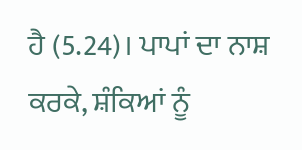ਹੈ (5.24)। ਪਾਪਾਂ ਦਾ ਨਾਸ਼ ਕਰਕੇ, ਸ਼ੰਕਿਆਂ ਨੂੰ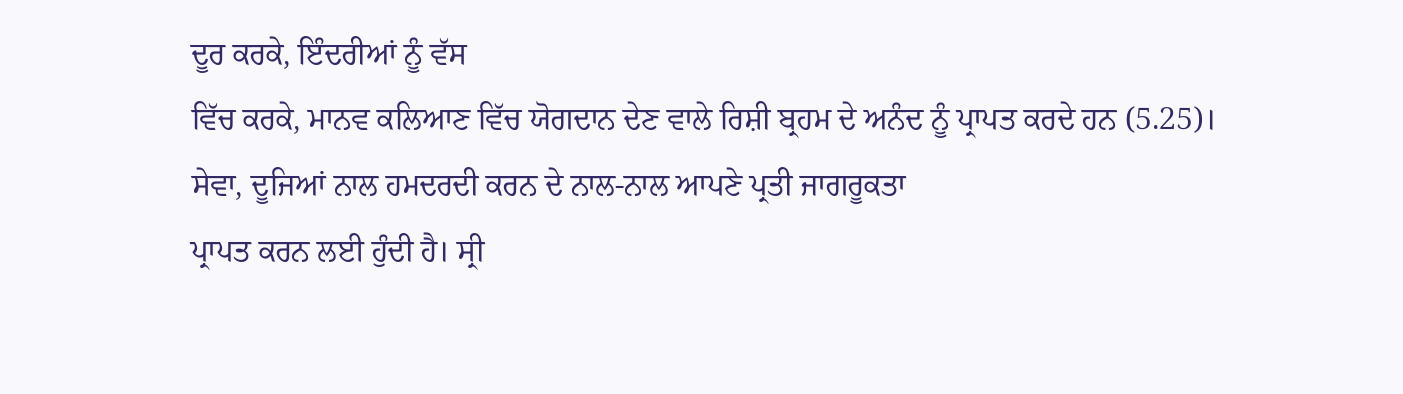ਦੂਰ ਕਰਕੇ, ਇੰਦਰੀਆਂ ਨੂੰ ਵੱਸ
ਵਿੱਚ ਕਰਕੇ, ਮਾਨਵ ਕਲਿਆਣ ਵਿੱਚ ਯੋਗਦਾਨ ਦੇਣ ਵਾਲੇ ਰਿਸ਼ੀ ਬ੍ਰਹਮ ਦੇ ਅਨੰਦ ਨੂੰ ਪ੍ਰਾਪਤ ਕਰਦੇ ਹਨ (5.25)।
ਸੇਵਾ, ਦੂਜਿਆਂ ਨਾਲ ਹਮਦਰਦੀ ਕਰਨ ਦੇ ਨਾਲ-ਨਾਲ ਆਪਣੇ ਪ੍ਰਤੀ ਜਾਗਰੂਕਤਾ
ਪ੍ਰਾਪਤ ਕਰਨ ਲਈ ਹੁੰਦੀ ਹੈ। ਸ੍ਰੀ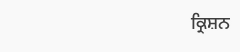ਕ੍ਰਿਸ਼ਨ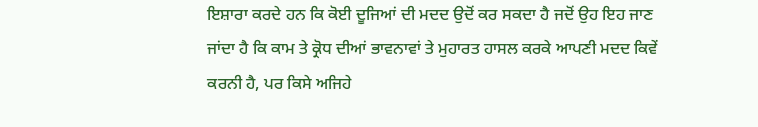ਇਸ਼ਾਰਾ ਕਰਦੇ ਹਨ ਕਿ ਕੋਈ ਦੂਜਿਆਂ ਦੀ ਮਦਦ ਉਦੋਂ ਕਰ ਸਕਦਾ ਹੈ ਜਦੋਂ ਉਹ ਇਹ ਜਾਣ ਜਾਂਦਾ ਹੈ ਕਿ ਕਾਮ ਤੇ ਕ੍ਰੋਧ ਦੀਆਂ ਭਾਵਨਾਵਾਂ ਤੇ ਮੁਹਾਰਤ ਹਾਸਲ ਕਰਕੇ ਆਪਣੀ ਮਦਦ ਕਿਵੇਂ ਕਰਨੀ ਹੈ, ਪਰ ਕਿਸੇ ਅਜਿਹੇ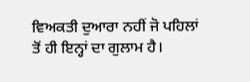ਵਿਅਕਤੀ ਦੁਆਰਾ ਨਹੀਂ ਜੋ ਪਹਿਲਾਂ ਤੋਂ ਹੀ ਇਨ੍ਹਾਂ ਦਾ ਗੁਲਾਮ ਹੈ।